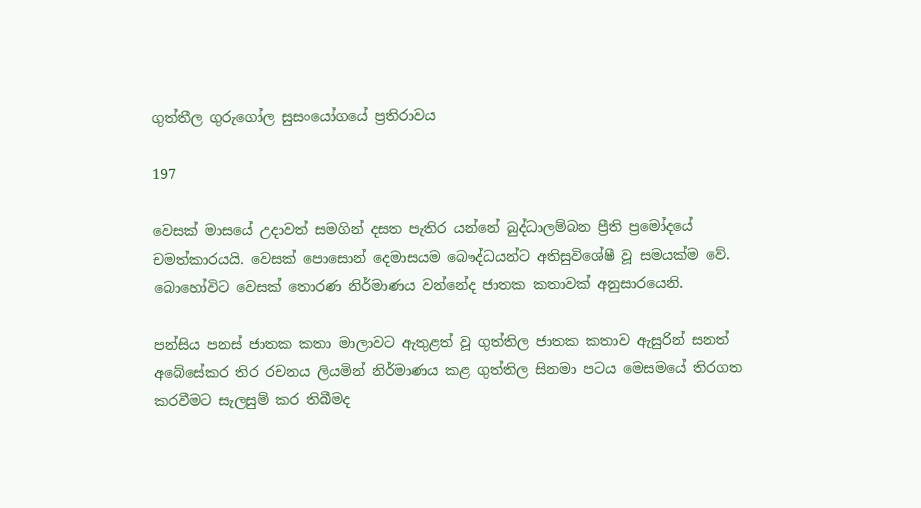ගුත්තීල ගුරුගෝල සුසංයෝගයේ ප්‍රතිරාවය

197

වෙසක් මාසයේ උදාවත් සමගින් දසත පැතිර යන්නේ බුද්ධාලම්බන ප්‍රීති ප්‍රමෝදයේ චමත්කාරයයි. වෙසක් පොසොන් දෙමාසයම බෞද්ධයන්ට අතිසුවිශේෂී වූ සමයක්ම වේ. බොහෝවිට වෙසක් තොරණ නිර්මාණය වන්නේද ජාතක කතාවක් අනුසාරයෙනි.

පන්සිය පනස් ජාතක කතා මාලාවට ඇතුළත් වූ ගුත්තිල ජාතක කතාව ඇසුරින් සනත් අබේසේකර තිර රචනය ලියමින් නිර්මාණය කළ ගුත්තිල සිනමා පටය මෙසමයේ තිරගත කරවීමට සැලසුම් කර තිබීමද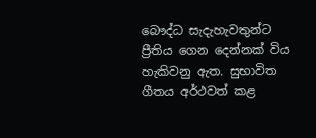බෞද්ධ සැදැහැවතුන්ට ප්‍රීතිය ගෙන දෙන්නක් විය හැකිවනු ඇත. සුභාවිත ගීතය අර්ථවත් කළ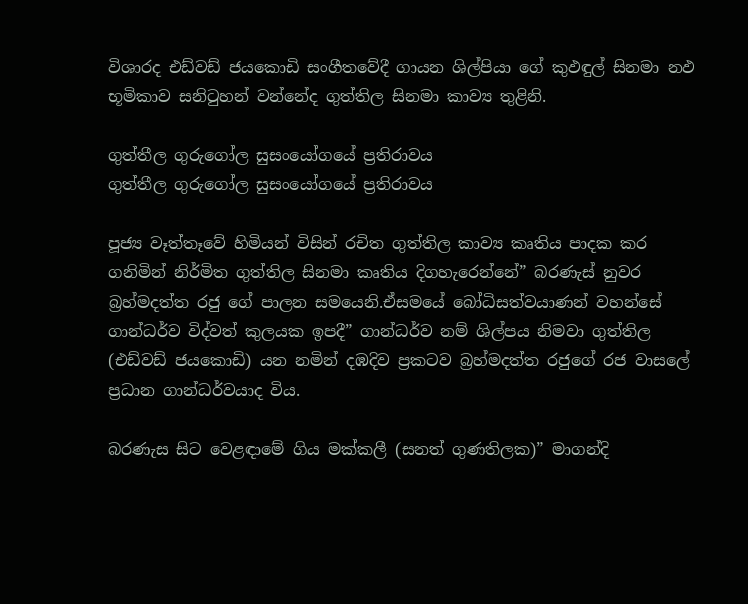විශාරද එඩ්වඩ් ජයකොඩි සංගීතවේදී ගායන ශිල්පියා ගේ කුඵඳුල් සිනමා නඵ භූමිකාව සනිටුහන් වන්නේද ගුත්තිල සිනමා කාව්‍ය තුළිනි.

ගුත්තීල ගුරුගෝල සුසංයෝගයේ ප්‍රතිරාවය
ගුත්තීල ගුරුගෝල සුසංයෝගයේ ප්‍රතිරාවය

පූජ්‍ය වෑත්තෑවේ හිමියන් විසින් රචිත ගුත්තිල කාව්‍ය කෘතිය පාදක කර ගනිමින් නිර්මිත ගුත්තිල සිනමා කෘතිය දිගහැරෙන්නේ” බරණැස් නුවර බ්‍රහ්මදත්ත රජු ගේ පාලන සමයෙනි.ඒසමයේ බෝධිසත්වයාණන් වහන්සේ ගාන්ධර්ව විද්වත් කුලයක ඉපදී” ගාන්ධර්ව නම් ශිල්පය නිමවා ගුත්තිල (එඩ්වඩ් ජයකොඩි) යන නමින් දඹදිව ප්‍රකටව බ්‍රහ්මදත්ත රජුගේ රජ වාසලේ ප්‍රධාන ගාන්ධර්වයාද විය.

බරණැස සිට වෙළඳාමේ ගිය මක්කලී (සනත් ගුණතිලක)” මාගන්දි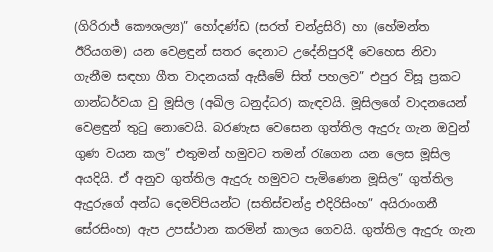(ගිරිරාජ් කෞශල්‍ය)” හෝදණ්ඩ (සරත් චන්ද්‍රසිරි) හා (හේමන්ත ඊරියගම) යන වෙළඳුන් සතර දෙනාට උදේනිපුරදී වෙහෙස නිවා ගැනීම සඳහා ගීත වාදනයක් ඇසීමේ සිත් පහලව” එපුර විසූ ප්‍රකට ගාන්ධර්වයා වු මූසිල (අඛිල ධනුද්ධර) කැඳවයි. මූසිලගේ වාදනයෙන් වෙළඳුන් තුටු නොවෙයි. බරණැස වෙසෙන ගුත්තිල ඇදුරු ගැන ඔවුන් ගුණ වයන කල” එතුමන් හමුවට තමන් රැගෙන යන ලෙස මූසිල අයදියි. ඒ අනුව ගුත්තිල ඇදුරු හමුවට පැමිණෙන මූසිල” ගුත්තිල ඇදුරුගේ අන්ධ දෙමව්පියන්ට (සතිස්චන්ද්‍ර එදිරිසිංහ” අයිරාංගනී සේරසිංහ) ඇප උපස්ථාන කරමින් කාලය ගෙවයි. ගුත්තිල ඇදුරු ගැන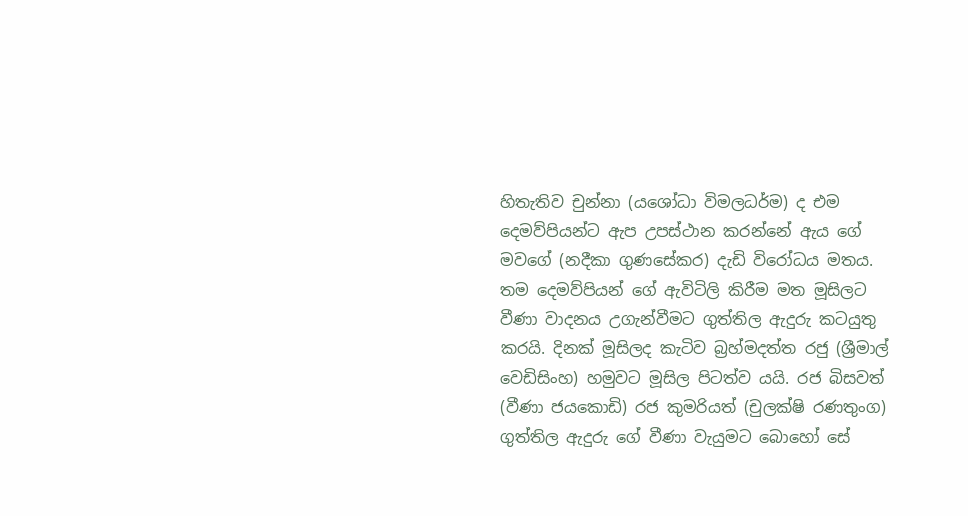හිතැතිව චුන්නා (යශෝධා විමලධර්ම) ද එම දෙමව්පියන්ට ඇප උපස්ථාන කරන්නේ ඇය ගේ මවගේ (නදීකා ගුණසේකර) දැඩි විරෝධය මතය. තම දෙමව්පියන් ගේ ඇවිටිලි කිරීම මත මූසිලට වීණා වාදනය උගැන්වීමට ගුත්තිල ඇදුරු කටයුතු කරයි. දිනක් මූසිලද කැටිව බ්‍රහ්මදත්ත රජු (ශ්‍රීමාල් වෙඩිසිංහ) හමුවට මූසිල පිටත්ව යයි. රජ බිසවත් (වීණා ජයකොඩි) රජ කුමරියත් (චුලක්ෂි රණතුංග) ගුත්තිල ඇදුරු ගේ වීණා වැයුමට බොහෝ සේ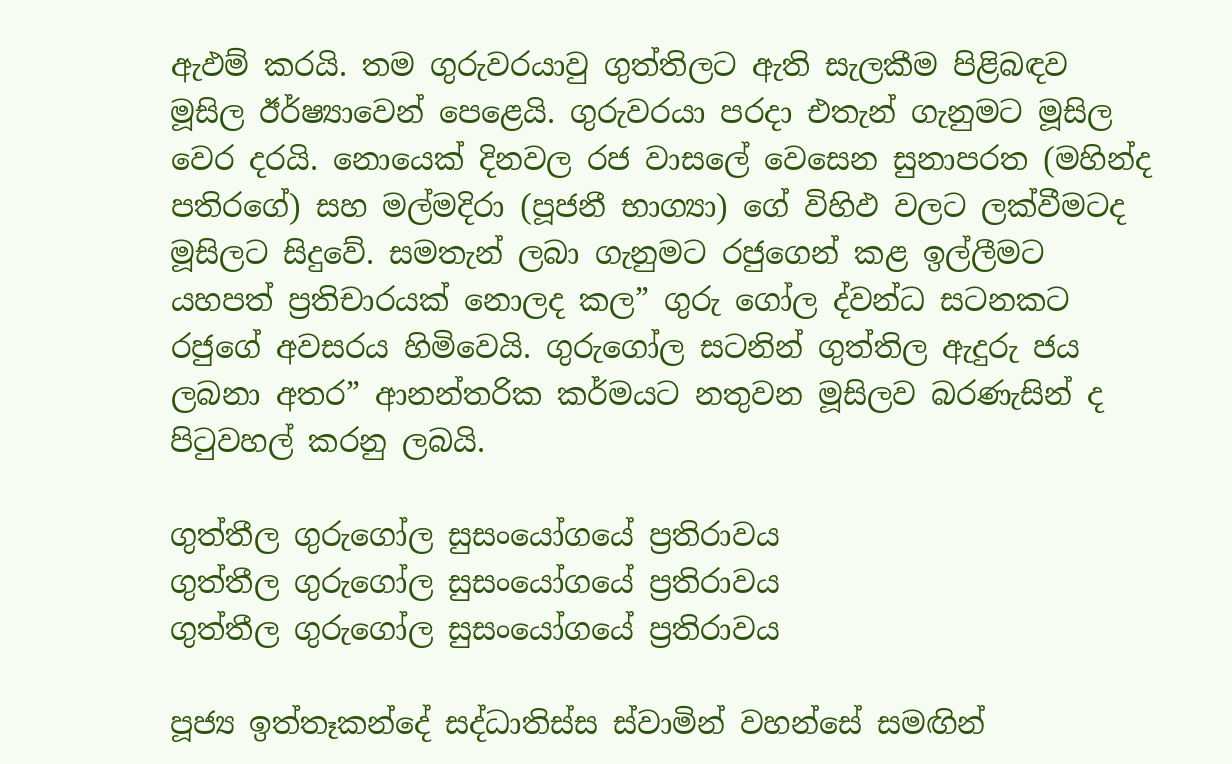ඇඵම් කරයි. තම ගුරුවරයාවු ගුත්තිලට ඇති සැලකීම පිළිබඳව මූසිල ඊර්ෂ්‍යාවෙන් පෙළෙයි. ගුරුවරයා පරදා එතැන් ගැනුමට මූසිල වෙර දරයි. නොයෙක් දිනවල රජ වාසලේ වෙසෙන සුනාපරත (මහින්ද පතිරගේ) සහ මල්මදිරා (පූජනී භාග්‍යා) ගේ විහිඵ වලට ලක්වීමටද මූසිලට සිදුවේ. සමතැන් ලබා ගැනුමට රජුගෙන් කළ ඉල්ලීමට යහපත් ප්‍රතිචාරයක් නොලද කල” ගුරු ගෝල ද්වන්ධ සටනකට රජුගේ අවසරය හිමිවෙයි. ගුරුගෝල සටනින් ගුත්තිල ඇදුරු ජය ලබනා අතර” ආනන්තරික කර්මයට නතුවන මූසිලව බරණැසින් ද පිටුවහල් කරනු ලබයි.

ගුත්තීල ගුරුගෝල සුසංයෝගයේ ප්‍රතිරාවය
ගුත්තීල ගුරුගෝල සුසංයෝගයේ ප්‍රතිරාවය
ගුත්තීල ගුරුගෝල සුසංයෝගයේ ප්‍රතිරාවය

පූජ්‍ය ඉත්තෑකන්දේ සද්ධාතිස්ස ස්වාමින් වහන්සේ සමඟින්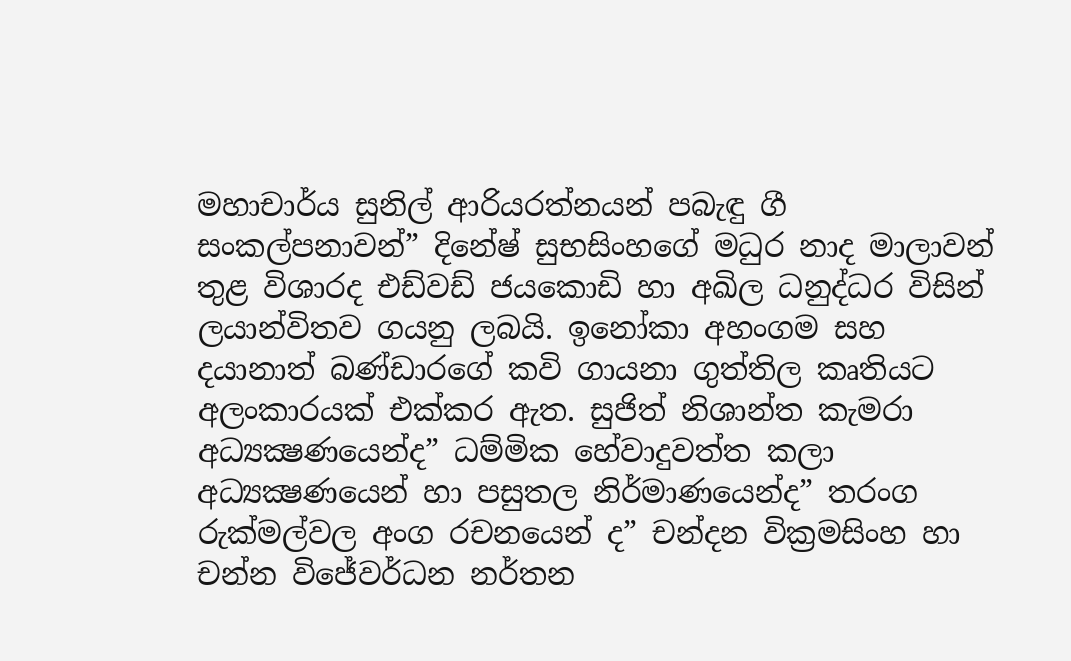මහාචාර්ය සුනිල් ආරියරත්නයන් පබැඳු ගී සංකල්පනාවන්” දිනේෂ් සුභසිංහගේ මධුර නාද මාලාවන් තුළ විශාරද එඩ්වඩ් ජයකොඩි හා අඛිල ධනුද්ධර විසින් ලයාන්විතව ගයනු ලබයි. ඉනෝකා අහංගම සහ දයානාත් බණ්ඩාරගේ කවි ගායනා ගුත්තිල කෘතියට අලංකාරයක් එක්කර ඇත. සුජිත් නිශාන්ත කැමරා අධ්‍යක්‍ෂණයෙන්ද” ධම්මික හේවාදුවත්ත කලා අධ්‍යක්‍ෂණයෙන් හා පසුතල නිර්මාණයෙන්ද” තරංග රුක්මල්වල අංග රචනයෙන් ද” චන්දන වික්‍රමසිංහ හා චන්න විජේවර්ධන නර්තන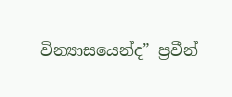වින්‍යාසයෙන්ද” ප්‍රවීන්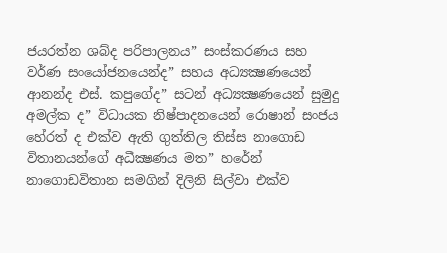ජයරත්න ශබ්ද පරිපාලනය” සංස්කරණය සහ වර්ණ සංයෝජනයෙන්ද” සහය අධ්‍යක්‍ෂණයෙන් ආනන්ද එස්. කපුගේද” සටන් අධ්‍යක්‍ෂණයෙන් සුමුදු අමල්ක ද” විධායක නිෂ්පාදනයෙන් රොෂාන් සංජය හේරත් ද එක්ව ඇති ගුත්තිල තිස්ස නාගොඩ විතානයන්ගේ අධීක්‍ෂණය මත” හරේන් නාගොඩවිතාන සමගින් දිලිනි සිල්වා එක්ව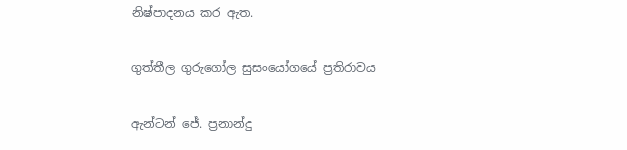නිෂ්පාදනය කර ඇත.

ගුත්තීල ගුරුගෝල සුසංයෝගයේ ප්‍රතිරාවය

ඇන්ටන් ජේ. ප්‍රනාන්දු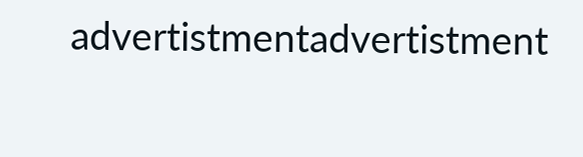advertistmentadvertistment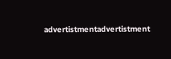advertistmentadvertistment